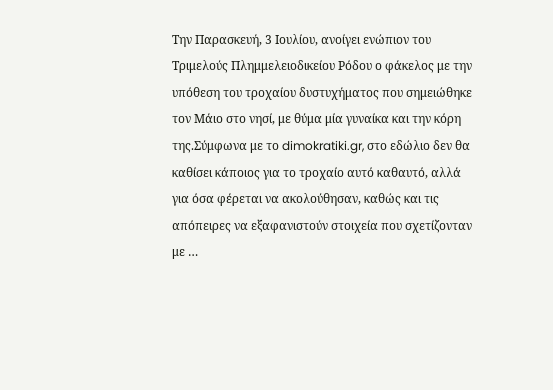Την Παρασκευή, 3 Ιουλίου, ανοίγει ενώπιον του Τριμελούς Πλημμελειοδικείου Ρόδου ο φάκελος με την υπόθεση του τροχαίου δυστυχήματος που σημειώθηκε τον Μάιο στο νησί, με θύμα μία γυναίκα και την κόρη της.Σύμφωνα με το dimokratiki.gr, στο εδώλιο δεν θα καθίσει κάποιος για το τροχαίο αυτό καθαυτό, αλλά για όσα φέρεται να ακολούθησαν, καθώς και τις απόπειρες να εξαφανιστούν στοιχεία που σχετίζονταν με …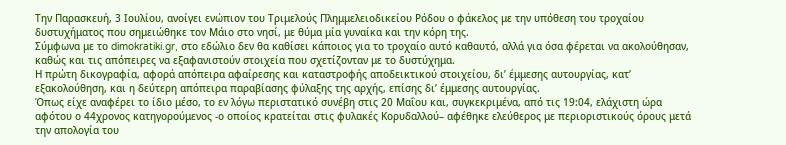Την Παρασκευή, 3 Ιουλίου, ανοίγει ενώπιον του Τριμελούς Πλημμελειοδικείου Ρόδου ο φάκελος με την υπόθεση του τροχαίου δυστυχήματος που σημειώθηκε τον Μάιο στο νησί, με θύμα μία γυναίκα και την κόρη της.
Σύμφωνα με το dimokratiki.gr, στο εδώλιο δεν θα καθίσει κάποιος για το τροχαίο αυτό καθαυτό, αλλά για όσα φέρεται να ακολούθησαν, καθώς και τις απόπειρες να εξαφανιστούν στοιχεία που σχετίζονταν με το δυστύχημα.
Η πρώτη δικογραφία, αφορά απόπειρα αφαίρεσης και καταστροφής αποδεικτικού στοιχείου, δι’ έμμεσης αυτουργίας, κατ’ εξακολούθηση, και η δεύτερη απόπειρα παραβίασης φύλαξης της αρχής, επίσης δι’ έμμεσης αυτουργίας.
Όπως είχε αναφέρει το ίδιο μέσο, το εν λόγω περιστατικό συνέβη στις 20 Μαΐου και, συγκεκριμένα, από τις 19:04, ελάχιστη ώρα αφότου ο 44χρονος κατηγορούμενος -ο οποίος κρατείται στις φυλακές Κορυδαλλού– αφέθηκε ελεύθερος με περιοριστικούς όρους μετά την απολογία του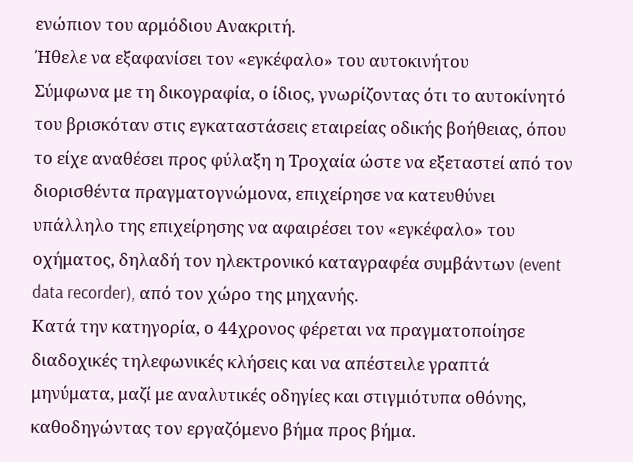ενώπιον του αρμόδιου Ανακριτή.
Ήθελε να εξαφανίσει τον «εγκέφαλο» του αυτοκινήτου
Σύμφωνα με τη δικογραφία, ο ίδιος, γνωρίζοντας ότι το αυτοκίνητό του βρισκόταν στις εγκαταστάσεις εταιρείας οδικής βοήθειας, όπου το είχε αναθέσει προς φύλαξη η Τροχαία ώστε να εξεταστεί από τον διορισθέντα πραγματογνώμονα, επιχείρησε να κατευθύνει υπάλληλο της επιχείρησης να αφαιρέσει τον «εγκέφαλο» του οχήματος, δηλαδή τον ηλεκτρονικό καταγραφέα συμβάντων (event data recorder), από τον χώρο της μηχανής.
Κατά την κατηγορία, ο 44χρονος φέρεται να πραγματοποίησε διαδοχικές τηλεφωνικές κλήσεις και να απέστειλε γραπτά μηνύματα, μαζί με αναλυτικές οδηγίες και στιγμιότυπα οθόνης, καθοδηγώντας τον εργαζόμενο βήμα προς βήμα.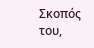Σκοπός του,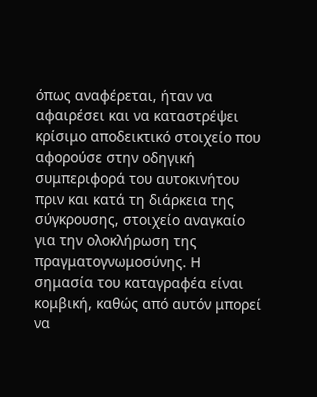όπως αναφέρεται, ήταν να αφαιρέσει και να καταστρέψει κρίσιμο αποδεικτικό στοιχείο που αφορούσε στην οδηγική συμπεριφορά του αυτοκινήτου πριν και κατά τη διάρκεια της σύγκρουσης, στοιχείο αναγκαίο για την ολοκλήρωση της πραγματογνωμοσύνης. Η σημασία του καταγραφέα είναι κομβική, καθώς από αυτόν μπορεί να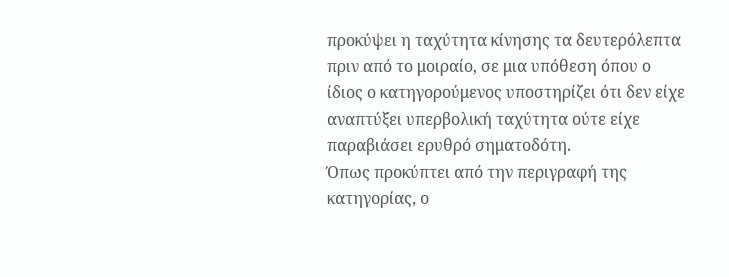προκύψει η ταχύτητα κίνησης τα δευτερόλεπτα πριν από το μοιραίο, σε μια υπόθεση όπου ο ίδιος ο κατηγορούμενος υποστηρίζει ότι δεν είχε αναπτύξει υπερβολική ταχύτητα ούτε είχε παραβιάσει ερυθρό σηματοδότη.
Όπως προκύπτει από την περιγραφή της κατηγορίας, ο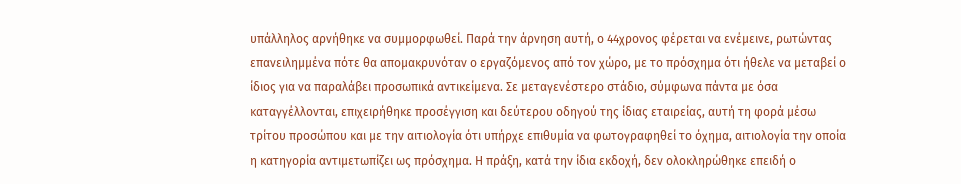υπάλληλος αρνήθηκε να συμμορφωθεί. Παρά την άρνηση αυτή, ο 44χρονος φέρεται να ενέμεινε, ρωτώντας επανειλημμένα πότε θα απομακρυνόταν ο εργαζόμενος από τον χώρο, με το πρόσχημα ότι ήθελε να μεταβεί ο ίδιος για να παραλάβει προσωπικά αντικείμενα. Σε μεταγενέστερο στάδιο, σύμφωνα πάντα με όσα καταγγέλλονται, επιχειρήθηκε προσέγγιση και δεύτερου οδηγού της ίδιας εταιρείας, αυτή τη φορά μέσω τρίτου προσώπου και με την αιτιολογία ότι υπήρχε επιθυμία να φωτογραφηθεί το όχημα, αιτιολογία την οποία η κατηγορία αντιμετωπίζει ως πρόσχημα. Η πράξη, κατά την ίδια εκδοχή, δεν ολοκληρώθηκε επειδή ο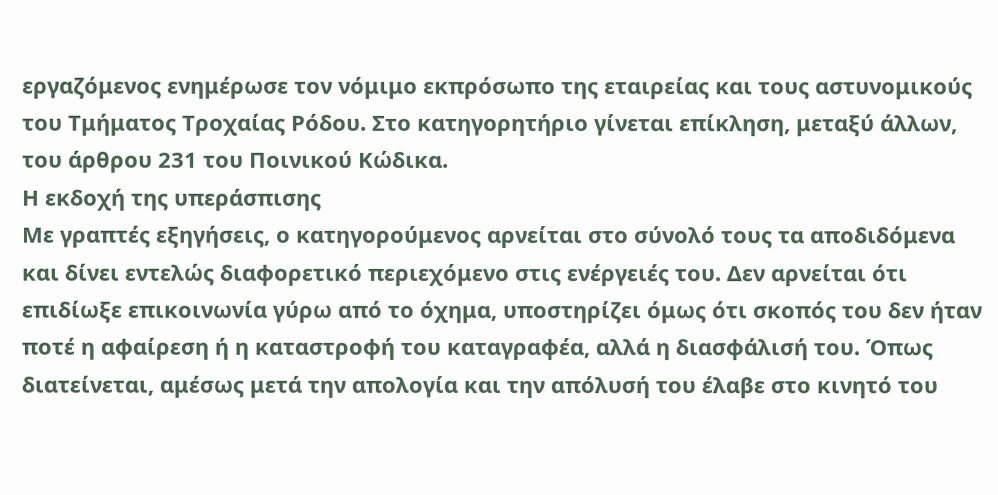εργαζόμενος ενημέρωσε τον νόμιμο εκπρόσωπο της εταιρείας και τους αστυνομικούς του Τμήματος Τροχαίας Ρόδου. Στο κατηγορητήριο γίνεται επίκληση, μεταξύ άλλων, του άρθρου 231 του Ποινικού Κώδικα.
Η εκδοχή της υπεράσπισης
Με γραπτές εξηγήσεις, ο κατηγορούμενος αρνείται στο σύνολό τους τα αποδιδόμενα και δίνει εντελώς διαφορετικό περιεχόμενο στις ενέργειές του. Δεν αρνείται ότι επιδίωξε επικοινωνία γύρω από το όχημα, υποστηρίζει όμως ότι σκοπός του δεν ήταν ποτέ η αφαίρεση ή η καταστροφή του καταγραφέα, αλλά η διασφάλισή του. Όπως διατείνεται, αμέσως μετά την απολογία και την απόλυσή του έλαβε στο κινητό του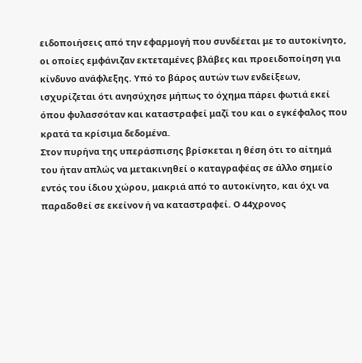ειδοποιήσεις από την εφαρμογή που συνδέεται με το αυτοκίνητο, οι οποίες εμφάνιζαν εκτεταμένες βλάβες και προειδοποίηση για κίνδυνο ανάφλεξης. Υπό το βάρος αυτών των ενδείξεων, ισχυρίζεται ότι ανησύχησε μήπως το όχημα πάρει φωτιά εκεί όπου φυλασσόταν και καταστραφεί μαζί του και ο εγκέφαλος που κρατά τα κρίσιμα δεδομένα.
Στον πυρήνα της υπεράσπισης βρίσκεται η θέση ότι το αίτημά του ήταν απλώς να μετακινηθεί ο καταγραφέας σε άλλο σημείο εντός του ίδιου χώρου, μακριά από το αυτοκίνητο, και όχι να παραδοθεί σε εκείνον ή να καταστραφεί. Ο 44χρονος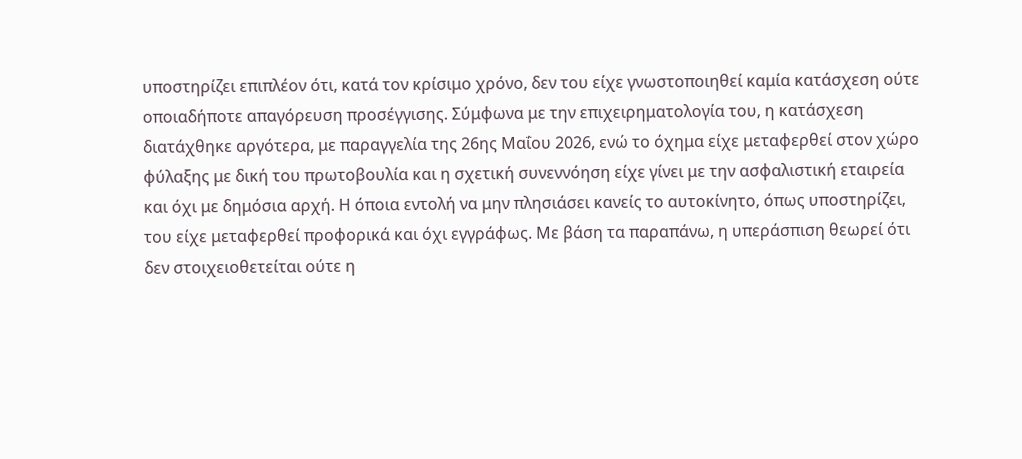υποστηρίζει επιπλέον ότι, κατά τον κρίσιμο χρόνο, δεν του είχε γνωστοποιηθεί καμία κατάσχεση ούτε οποιαδήποτε απαγόρευση προσέγγισης. Σύμφωνα με την επιχειρηματολογία του, η κατάσχεση διατάχθηκε αργότερα, με παραγγελία της 26ης Μαΐου 2026, ενώ το όχημα είχε μεταφερθεί στον χώρο φύλαξης με δική του πρωτοβουλία και η σχετική συνεννόηση είχε γίνει με την ασφαλιστική εταιρεία και όχι με δημόσια αρχή. Η όποια εντολή να μην πλησιάσει κανείς το αυτοκίνητο, όπως υποστηρίζει, του είχε μεταφερθεί προφορικά και όχι εγγράφως. Με βάση τα παραπάνω, η υπεράσπιση θεωρεί ότι δεν στοιχειοθετείται ούτε η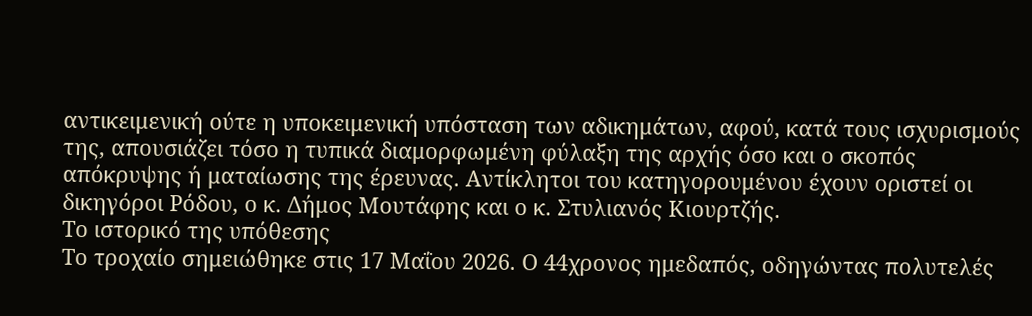αντικειμενική ούτε η υποκειμενική υπόσταση των αδικημάτων, αφού, κατά τους ισχυρισμούς της, απουσιάζει τόσο η τυπικά διαμορφωμένη φύλαξη της αρχής όσο και ο σκοπός απόκρυψης ή ματαίωσης της έρευνας. Αντίκλητοι του κατηγορουμένου έχουν οριστεί οι δικηγόροι Ρόδου, ο κ. Δήμος Μουτάφης και ο κ. Στυλιανός Κιουρτζής.
Το ιστορικό της υπόθεσης
Το τροχαίο σημειώθηκε στις 17 Μαΐου 2026. Ο 44χρονος ημεδαπός, οδηγώντας πολυτελές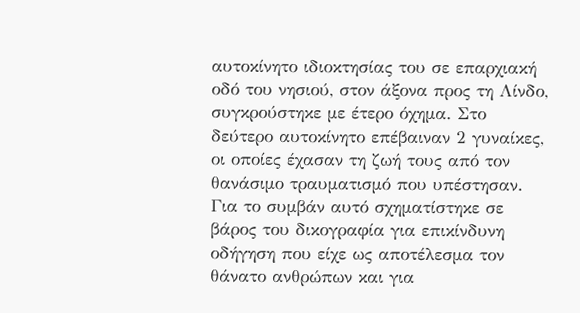αυτοκίνητο ιδιοκτησίας του σε επαρχιακή οδό του νησιού, στον άξονα προς τη Λίνδο, συγκρούστηκε με έτερο όχημα. Στο δεύτερο αυτοκίνητο επέβαιναν 2 γυναίκες, οι οποίες έχασαν τη ζωή τους από τον θανάσιμο τραυματισμό που υπέστησαν. Για το συμβάν αυτό σχηματίστηκε σε βάρος του δικογραφία για επικίνδυνη οδήγηση που είχε ως αποτέλεσμα τον θάνατο ανθρώπων και για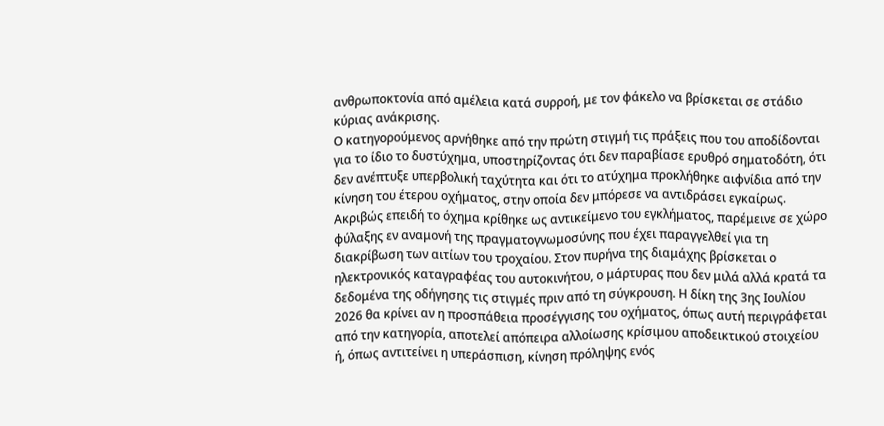ανθρωποκτονία από αμέλεια κατά συρροή, με τον φάκελο να βρίσκεται σε στάδιο κύριας ανάκρισης.
Ο κατηγορούμενος αρνήθηκε από την πρώτη στιγμή τις πράξεις που του αποδίδονται για το ίδιο το δυστύχημα, υποστηρίζοντας ότι δεν παραβίασε ερυθρό σηματοδότη, ότι δεν ανέπτυξε υπερβολική ταχύτητα και ότι το ατύχημα προκλήθηκε αιφνίδια από την κίνηση του έτερου οχήματος, στην οποία δεν μπόρεσε να αντιδράσει εγκαίρως. Ακριβώς επειδή το όχημα κρίθηκε ως αντικείμενο του εγκλήματος, παρέμεινε σε χώρο φύλαξης εν αναμονή της πραγματογνωμοσύνης που έχει παραγγελθεί για τη διακρίβωση των αιτίων του τροχαίου. Στον πυρήνα της διαμάχης βρίσκεται ο ηλεκτρονικός καταγραφέας του αυτοκινήτου, ο μάρτυρας που δεν μιλά αλλά κρατά τα δεδομένα της οδήγησης τις στιγμές πριν από τη σύγκρουση. Η δίκη της 3ης Ιουλίου 2026 θα κρίνει αν η προσπάθεια προσέγγισης του οχήματος, όπως αυτή περιγράφεται από την κατηγορία, αποτελεί απόπειρα αλλοίωσης κρίσιμου αποδεικτικού στοιχείου ή, όπως αντιτείνει η υπεράσπιση, κίνηση πρόληψης ενός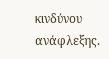κινδύνου ανάφλεξης.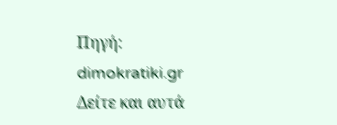Πηγή: dimokratiki.gr
Δείτε και αυτά